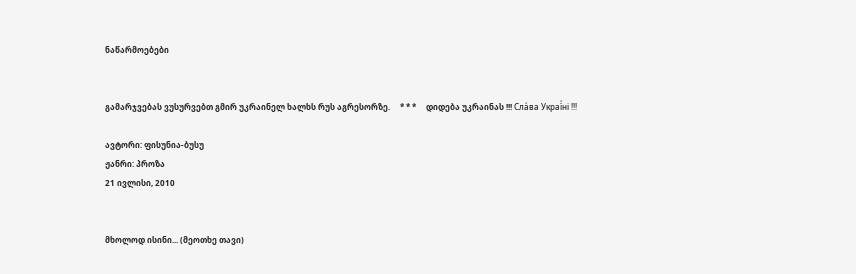ნაწარმოებები


გამარჯვებას ვუსურვებთ გმირ უკრაინელ ხალხს რუს აგრესორზე.     * * *     დიდება უკრაინას !!! Сла́ва Украї́ні !!!

ავტორი: ფისუნია-ბუსუ
ჟანრი: პროზა
21 ივლისი, 2010


მხოლოდ ისინი... (მეოთხე თავი)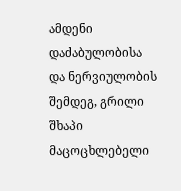ამდენი დაძაბულობისა და ნერვიულობის შემდეგ, გრილი შხაპი მაცოცხლებელი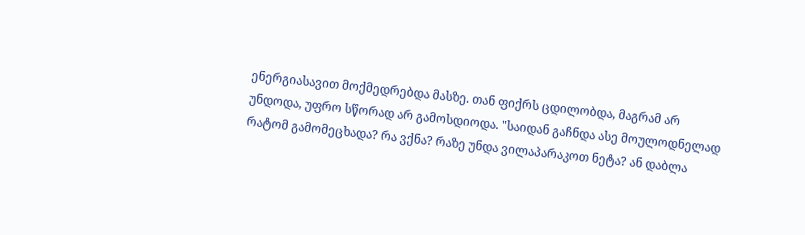ენერგიასავით მოქმედრებდა მასზე. თან ფიქრს ცდილობდა, მაგრამ არ უნდოდა, უფრო სწორად არ გამოსდიოდა. "საიდან გაჩნდა ასე მოულოდნელად რატომ გამომეცხადა? რა ვქნა? რაზე უნდა ვილაპარაკოთ ნეტა? ან დაბლა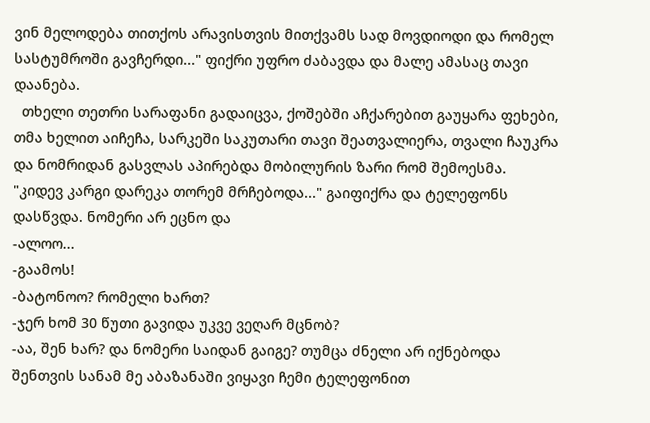ვინ მელოდება თითქოს არავისთვის მითქვამს სად მოვდიოდი და რომელ სასტუმროში გავჩერდი..." ფიქრი უფრო ძაბავდა და მალე ამასაც თავი დაანება.
  თხელი თეთრი სარაფანი გადაიცვა, ქოშებში აჩქარებით გაუყარა ფეხები,  თმა ხელით აიჩეჩა, სარკეში საკუთარი თავი შეათვალიერა, თვალი ჩაუკრა და ნომრიდან გასვლას აპირებდა მობილურის ზარი რომ შემოესმა.
"კიდევ კარგი დარეკა თორემ მრჩებოდა..." გაიფიქრა და ტელეფონს დასწვდა. ნომერი არ ეცნო და
-ალოო...
-გაამოს!
-ბატონოო? რომელი ხართ?
-ჯერ ხომ 30 წუთი გავიდა უკვე ვეღარ მცნობ?
-აა, შენ ხარ? და ნომერი საიდან გაიგე? თუმცა ძნელი არ იქნებოდა შენთვის სანამ მე აბაზანაში ვიყავი ჩემი ტელეფონით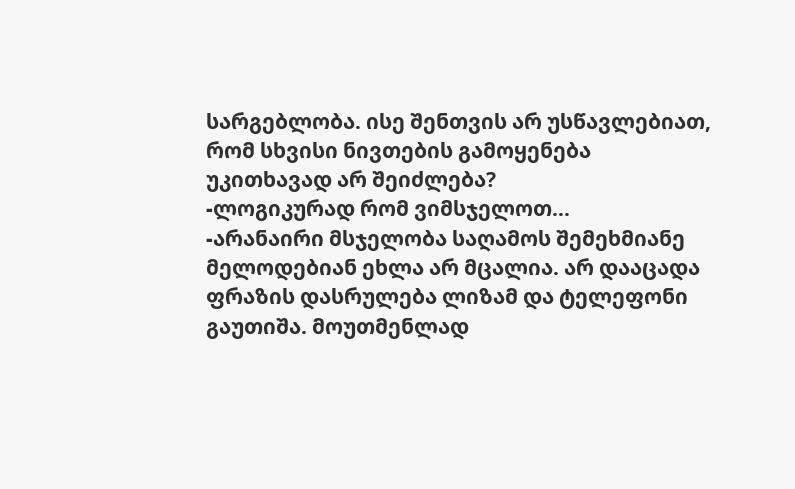სარგებლობა. ისე შენთვის არ უსწავლებიათ, რომ სხვისი ნივთების გამოყენება უკითხავად არ შეიძლება?
-ლოგიკურად რომ ვიმსჯელოთ...
-არანაირი მსჯელობა საღამოს შემეხმიანე მელოდებიან ეხლა არ მცალია. არ დააცადა ფრაზის დასრულება ლიზამ და ტელეფონი გაუთიშა. მოუთმენლად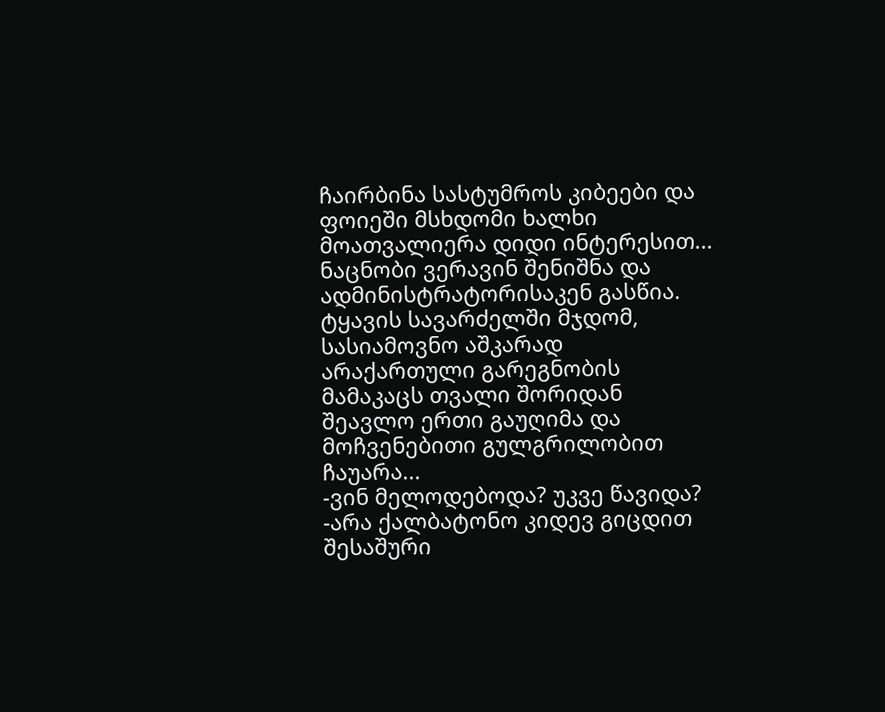ჩაირბინა სასტუმროს კიბეები და ფოიეში მსხდომი ხალხი მოათვალიერა დიდი ინტერესით... ნაცნობი ვერავინ შენიშნა და ადმინისტრატორისაკენ გასწია. ტყავის სავარძელში მჯდომ, სასიამოვნო აშკარად არაქართული გარეგნობის მამაკაცს თვალი შორიდან შეავლო ერთი გაუღიმა და მოჩვენებითი გულგრილობით ჩაუარა...
-ვინ მელოდებოდა? უკვე წავიდა?
-არა ქალბატონო კიდევ გიცდით შესაშური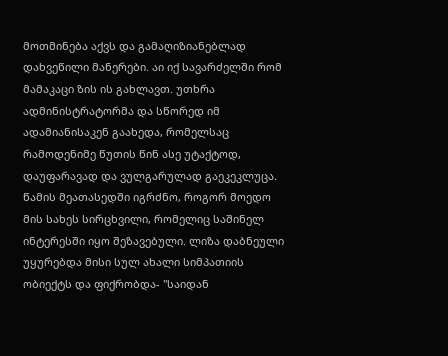მოთმინება აქვს და გამაღიზიანებლად დახვეწილი მანერები. აი იქ სავარძელში რომ მამაკაცი ზის ის გახლავთ. უთხრა ადმინისტრატორმა და სწორედ იმ ადამიანისაკენ გაახედა, რომელსაც რამოდენიმე წუთის წინ ასე უტაქტოდ, დაუფარავად და ვულგარულად გაეკეკლუცა. წამის მეათასედში იგრძნო, როგორ მოედო მის სახეს სირცხვილი, რომელიც საშინელ ინტერესში იყო შეზავებული. ლიზა დაბნეული უყურებდა მისი სულ ახალი სიმპათიის ობიექტს და ფიქრობდა- "საიდან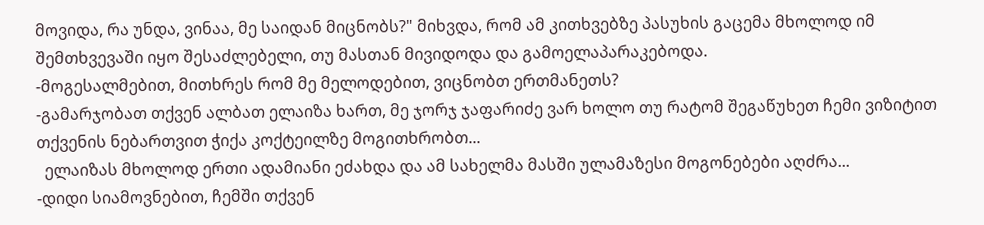მოვიდა, რა უნდა, ვინაა, მე საიდან მიცნობს?" მიხვდა, რომ ამ კითხვებზე პასუხის გაცემა მხოლოდ იმ შემთხვევაში იყო შესაძლებელი, თუ მასთან მივიდოდა და გამოელაპარაკებოდა.
-მოგესალმებით, მითხრეს რომ მე მელოდებით, ვიცნობთ ერთმანეთს?
-გამარჯობათ თქვენ ალბათ ელაიზა ხართ, მე ჯორჯ ჯაფარიძე ვარ ხოლო თუ რატომ შეგაწუხეთ ჩემი ვიზიტით თქვენის ნებართვით ჭიქა კოქტეილზე მოგითხრობთ...
  ელაიზას მხოლოდ ერთი ადამიანი ეძახდა და ამ სახელმა მასში ულამაზესი მოგონებები აღძრა...
-დიდი სიამოვნებით, ჩემში თქვენ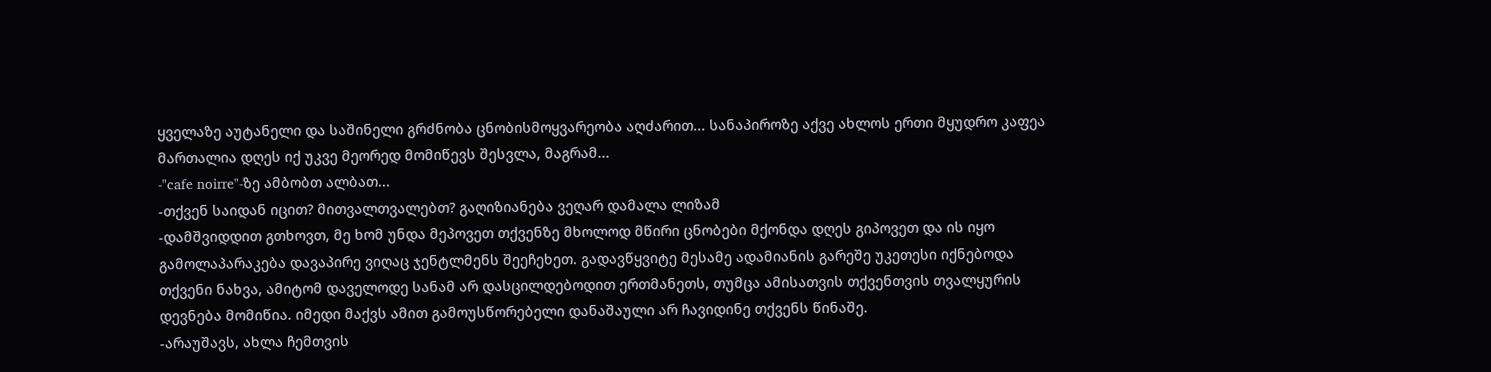ყველაზე აუტანელი და საშინელი გრძნობა ცნობისმოყვარეობა აღძარით... სანაპიროზე აქვე ახლოს ერთი მყუდრო კაფეა მართალია დღეს იქ უკვე მეორედ მომიწევს შესვლა, მაგრამ...
-"cafe noirre"-ზე ამბობთ ალბათ...
-თქვენ საიდან იცით? მითვალთვალებთ? გაღიზიანება ვეღარ დამალა ლიზამ
-დამშვიდდით გთხოვთ, მე ხომ უნდა მეპოვეთ თქვენზე მხოლოდ მწირი ცნობები მქონდა დღეს გიპოვეთ და ის იყო გამოლაპარაკება დავაპირე ვიღაც ჯენტლმენს შეეჩეხეთ. გადავწყვიტე მესამე ადამიანის გარეშე უკეთესი იქნებოდა თქვენი ნახვა, ამიტომ დაველოდე სანამ არ დასცილდებოდით ერთმანეთს, თუმცა ამისათვის თქვენთვის თვალყურის დევნება მომიწია. იმედი მაქვს ამით გამოუსწორებელი დანაშაული არ ჩავიდინე თქვენს წინაშე.
-არაუშავს, ახლა ჩემთვის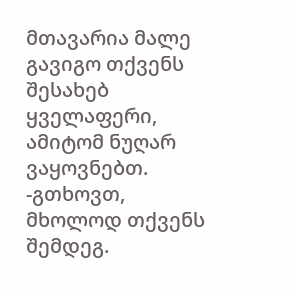მთავარია მალე გავიგო თქვენს შესახებ ყველაფერი, ამიტომ ნუღარ ვაყოვნებთ.
-გთხოვთ, მხოლოდ თქვენს შემდეგ.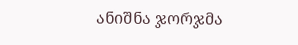ანიშნა ჯორჯმა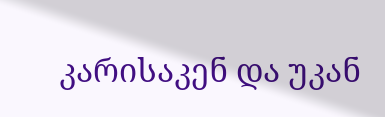კარისაკენ და უკან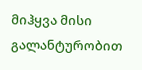მიჰყვა მისი გალანტურობით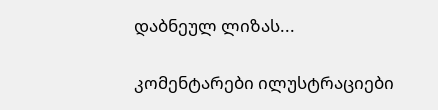დაბნეულ ლიზას...

კომენტარები ილუსტრაციები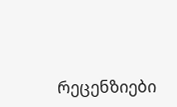რეცენზიები